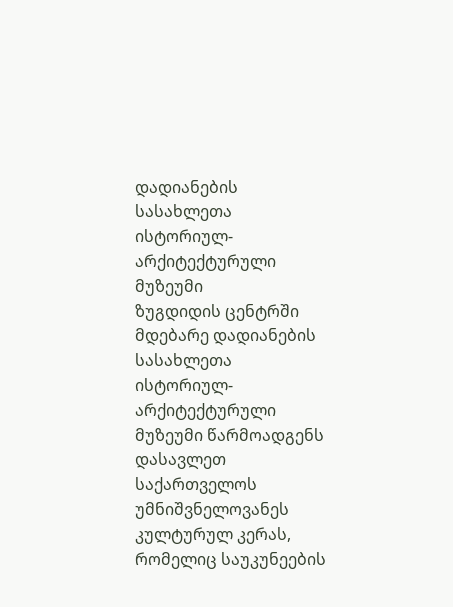დადიანების სასახლეთა ისტორიულ-არქიტექტურული მუზეუმი
ზუგდიდის ცენტრში მდებარე დადიანების სასახლეთა ისტორიულ-არქიტექტურული მუზეუმი წარმოადგენს დასავლეთ საქართველოს უმნიშვნელოვანეს კულტურულ კერას, რომელიც საუკუნეების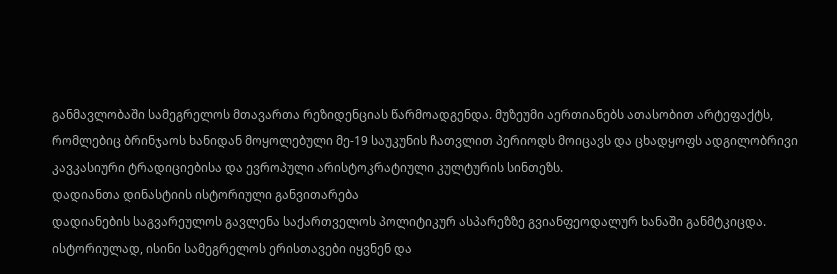განმავლობაში სამეგრელოს მთავართა რეზიდენციას წარმოადგენდა. მუზეუმი აერთიანებს ათასობით არტეფაქტს, რომლებიც ბრინჯაოს ხანიდან მოყოლებული მე-19 საუკუნის ჩათვლით პერიოდს მოიცავს და ცხადყოფს ადგილობრივი კავკასიური ტრადიციებისა და ევროპული არისტოკრატიული კულტურის სინთეზს.
დადიანთა დინასტიის ისტორიული განვითარება
დადიანების საგვარეულოს გავლენა საქართველოს პოლიტიკურ ასპარეზზე გვიანფეოდალურ ხანაში განმტკიცდა. ისტორიულად, ისინი სამეგრელოს ერისთავები იყვნენ და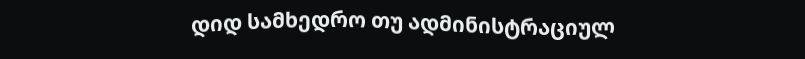დიდ სამხედრო თუ ადმინისტრაციულ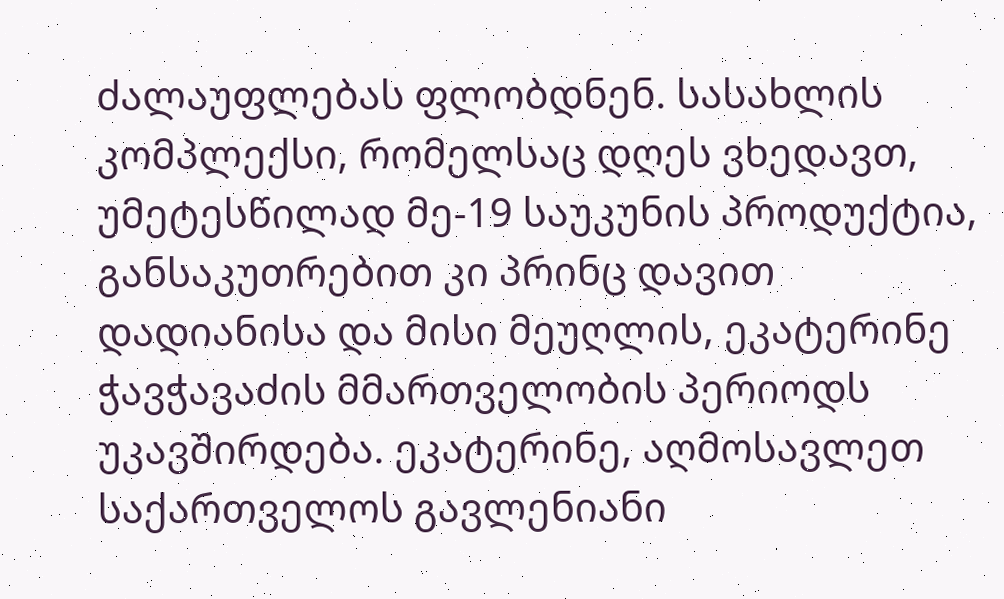ძალაუფლებას ფლობდნენ. სასახლის კომპლექსი, რომელსაც დღეს ვხედავთ, უმეტესწილად მე-19 საუკუნის პროდუქტია, განსაკუთრებით კი პრინც დავით დადიანისა და მისი მეუღლის, ეკატერინე ჭავჭავაძის მმართველობის პერიოდს უკავშირდება. ეკატერინე, აღმოსავლეთ საქართველოს გავლენიანი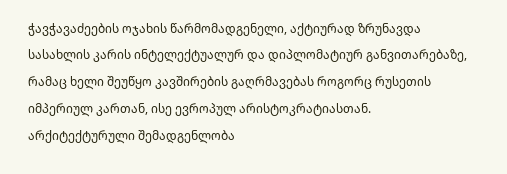ჭავჭავაძეების ოჯახის წარმომადგენელი, აქტიურად ზრუნავდა სასახლის კარის ინტელექტუალურ და დიპლომატიურ განვითარებაზე, რამაც ხელი შეუწყო კავშირების გაღრმავებას როგორც რუსეთის იმპერიულ კართან, ისე ევროპულ არისტოკრატიასთან.
არქიტექტურული შემადგენლობა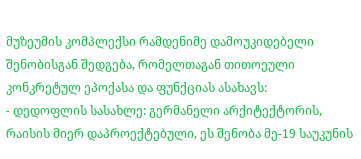მუზეუმის კომპლექსი რამდენიმე დამოუკიდებელი შენობისგან შედგება, რომელთაგან თითოეული კონკრეტულ ეპოქასა და ფუნქციას ასახავს:
- დედოფლის სასახლე: გერმანელი არქიტექტორის, რაისის მიერ დაპროექტებული, ეს შენობა მე-19 საუკუნის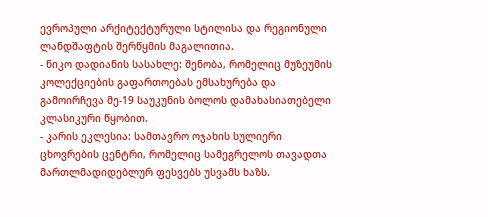ევროპული არქიტექტურული სტილისა და რეგიონული ლანდშაფტის შერწყმის მაგალითია.
- ნიკო დადიანის სასახლე: შენობა, რომელიც მუზეუმის კოლექციების გაფართოებას ემსახურება და გამოირჩევა მე-19 საუკუნის ბოლოს დამახასიათებელი კლასიკური წყობით.
- კარის ეკლესია: სამთავრო ოჯახის სულიერი ცხოვრების ცენტრი, რომელიც სამეგრელოს თავადთა მართლმადიდებლურ ფესვებს უსვამს ხაზს.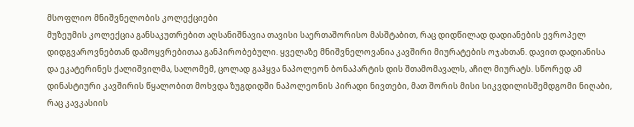მსოფლიო მნიშვნელობის კოლექციები
მუზეუმის კოლექცია განსაკუთრებით აღსანიშნავია თავისი საერთაშორისო მასშტაბით, რაც დიდწილად დადიანების ევროპელ დიდგვაროვნებთან დამოყვრებითაა განპირობებული. ყველაზე მნიშვნელოვანია კავშირი მიურატების ოჯახთან. დავით დადიანისა და ეკატერინეს ქალიშვილმა, სალომემ, ცოლად გაჰყვა ნაპოლეონ ბონაპარტის დის შთამომავალს, აჩილ მიურატს. სწორედ ამ დინასტიური კავშირის წყალობით მოხვდა ზუგდიდში ნაპოლეონის პირადი ნივთები, მათ შორის მისი სიკვდილისშემდგომი ნიღაბი, რაც კავკასიის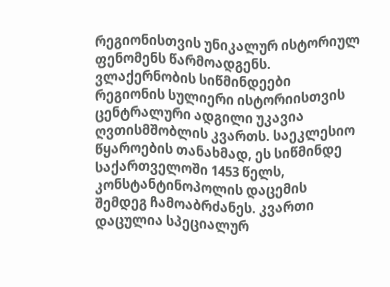რეგიონისთვის უნიკალურ ისტორიულ ფენომენს წარმოადგენს.
ვლაქერნობის სიწმინდეები
რეგიონის სულიერი ისტორიისთვის ცენტრალური ადგილი უკავია ღვთისმშობლის კვართს. საეკლესიო წყაროების თანახმად, ეს სიწმინდე საქართველოში 1453 წელს, კონსტანტინოპოლის დაცემის შემდეგ ჩამოაბრძანეს. კვართი დაცულია სპეციალურ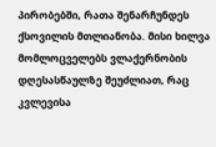პირობებში, რათა შენარჩუნდეს ქსოვილის მთლიანობა. მისი ხილვა მომლოცველებს ვლაქერნობის დღესასწაულზე შეუძლიათ, რაც კვლევისა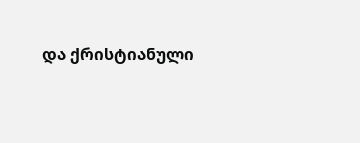და ქრისტიანული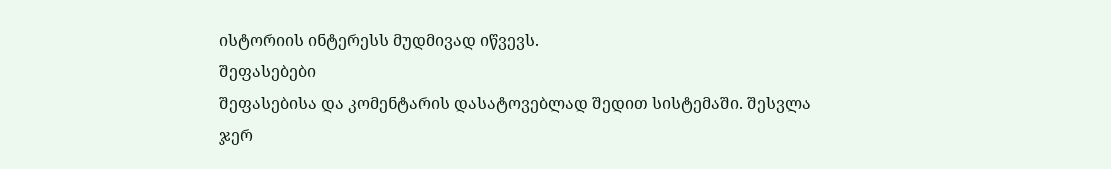ისტორიის ინტერესს მუდმივად იწვევს.
შეფასებები
შეფასებისა და კომენტარის დასატოვებლად შედით სისტემაში. შესვლა
ჯერ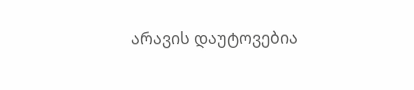არავის დაუტოვებია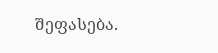შეფასება.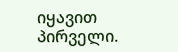იყავით პირველი.